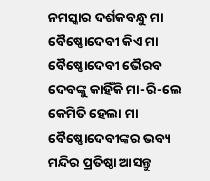ନମସ୍କାର ଦର୍ଶକବନ୍ଧୁ ମା ବୈଷ୍ଣୋଦେବୀ କିଏ ମା ବୈଷ୍ଣୋଦେବୀ ଭୈରବ ଦେବଙ୍କୁ କାହିଁକି ମା-ରି-ଲେ କେମିତି ହେଲା ମା ବୈଷ୍ଣୋଦେବୀଙ୍କର ଭବ୍ୟ ମନ୍ଦିର ପ୍ରତିଷ୍ଠା ଆସନ୍ତୁ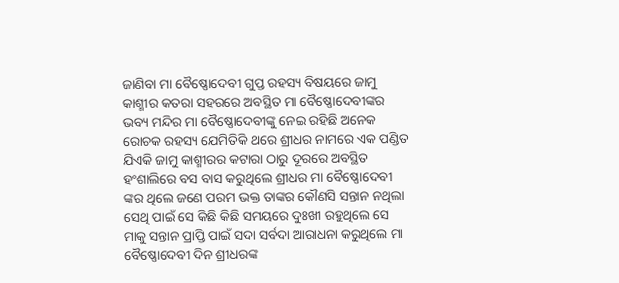ଜାଣିବା ମା ବୈଷ୍ଣୋଦେବୀ ଗୁପ୍ତ ରହସ୍ୟ ବିଷୟରେ ଜାମୁ କାଶ୍ମୀର କତରା ସହରରେ ଅବସ୍ଥିତ ମା ବୈଷ୍ଣୋଦେବୀଙ୍କର ଭବ୍ୟ ମନ୍ଦିର ମା ବୈଷ୍ଣୋଦେବୀଙ୍କୁ ନେଇ ରହିଛି ଅନେକ ରୋଚକ ରହସ୍ୟ ଯେମିତିକି ଥରେ ଶ୍ରୀଧର ନାମରେ ଏକ ପଣ୍ଡିତ ଯିଏକି ଜାମୁ କାଶ୍ମୀରର କଟାରା ଠାରୁ ଦୂରରେ ଅବସ୍ଥିତ ହଂଶାଲିରେ ବସ ବାସ କରୁଥିଲେ ଶ୍ରୀଧର ମା ବୈଷ୍ଣୋଦେବୀ ଙ୍କର ଥିଲେ ଜଣେ ପରମ ଭକ୍ତ ତାଙ୍କର କୌଣସି ସନ୍ତାନ ନଥିଲା ସେଥି ପାଇଁ ସେ କିଛି କିଛି ସମୟରେ ଦୁଃଖୀ ରହୁଥିଲେ ସେ ମାକୁ ସନ୍ତାନ ପ୍ରାପ୍ତି ପାଇଁ ସଦା ସର୍ବଦା ଆରାଧନା କରୁଥିଲେ ମା ବୈଷ୍ଣୋଦେବୀ ଦିନ ଶ୍ରୀଧରଙ୍କ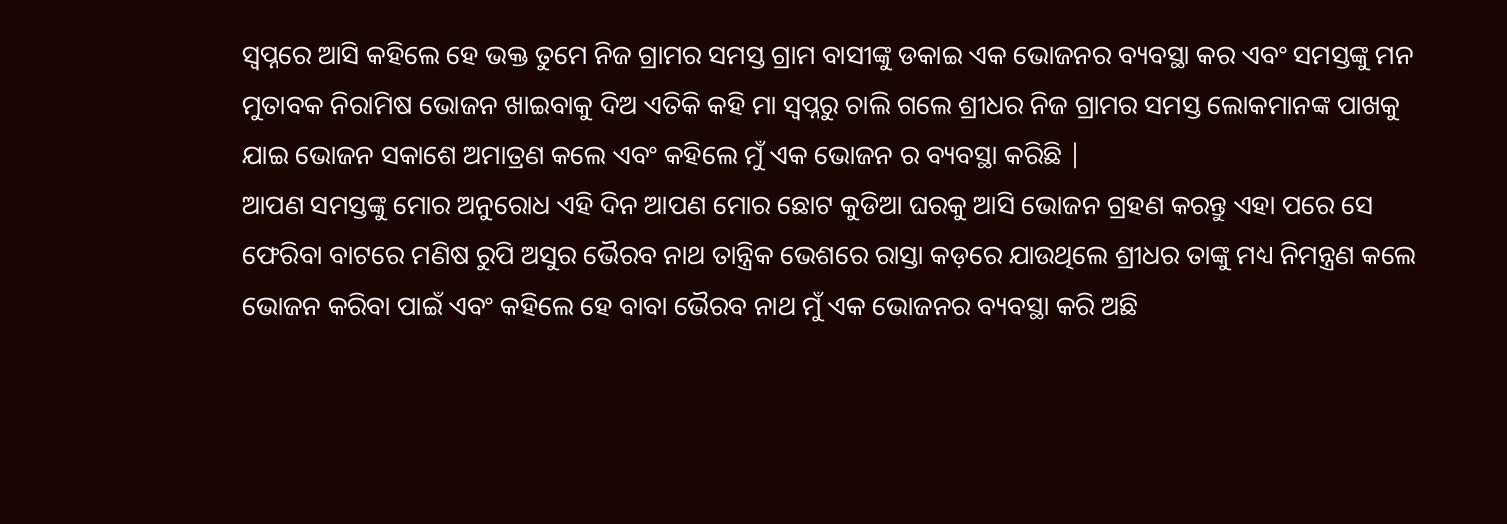ସ୍ୱପ୍ନରେ ଆସି କହିଲେ ହେ ଭକ୍ତ ତୁମେ ନିଜ ଗ୍ରାମର ସମସ୍ତ ଗ୍ରାମ ବାସୀଙ୍କୁ ଡକାଇ ଏକ ଭୋଜନର ବ୍ୟବସ୍ଥା କର ଏବଂ ସମସ୍ତଙ୍କୁ ମନ ମୁତାବକ ନିରାମିଷ ଭୋଜନ ଖାଇବାକୁ ଦିଅ ଏତିକି କହି ମା ସ୍ବପ୍ନରୁ ଚାଲି ଗଲେ ଶ୍ରୀଧର ନିଜ ଗ୍ରାମର ସମସ୍ତ ଲୋକମାନଙ୍କ ପାଖକୁ ଯାଇ ଭୋଜନ ସକାଶେ ଅମାତ୍ରଣ କଲେ ଏବଂ କହିଲେ ମୁଁ ଏକ ଭୋଜନ ର ବ୍ୟବସ୍ଥା କରିଛି |
ଆପଣ ସମସ୍ତଙ୍କୁ ମୋର ଅନୁରୋଧ ଏହି ଦିନ ଆପଣ ମୋର ଛୋଟ କୁଡିଆ ଘରକୁ ଆସି ଭୋଜନ ଗ୍ରହଣ କରନ୍ତୁ ଏହା ପରେ ସେ ଫେରିବା ବାଟରେ ମଣିଷ ରୁପି ଅସୁର ଭୈରବ ନାଥ ତାନ୍ତ୍ରିକ ଭେଶରେ ରାସ୍ତା କଡ଼ରେ ଯାଉଥିଲେ ଶ୍ରୀଧର ତାଙ୍କୁ ମଧ୍ୟ ନିମନ୍ତ୍ରଣ କଲେ ଭୋଜନ କରିବା ପାଇଁ ଏବଂ କହିଲେ ହେ ବାବା ଭୈରବ ନାଥ ମୁଁ ଏକ ଭୋଜନର ବ୍ୟବସ୍ଥା କରି ଅଛି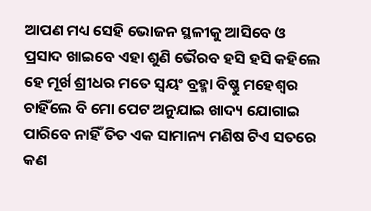ଆପଣ ମଧ୍ୟ ସେହି ଭୋଜନ ସ୍ଥଳୀକୁ ଆସିବେ ଓ ପ୍ରସାଦ ଖାଇବେ ଏହା ଶୁଣି ଭୈରବ ହସି ହସି କହିଲେ ହେ ମୂର୍ଖ ଶ୍ରୀଧର ମତେ ସ୍ଵୟଂ ବ୍ରହ୍ମା ବିଷ୍ଣୁ ମହେଶ୍ୱର ଚାହିଁଲେ ବି ମୋ ପେଟ ଅନୁଯାଇ ଖାଦ୍ୟ ଯୋଗାଇ ପାରିବେ ନାହିଁ ତିତ ଏକ ସାମାନ୍ୟ ମଣିଷ ଟିଏ ସତରେ କଣ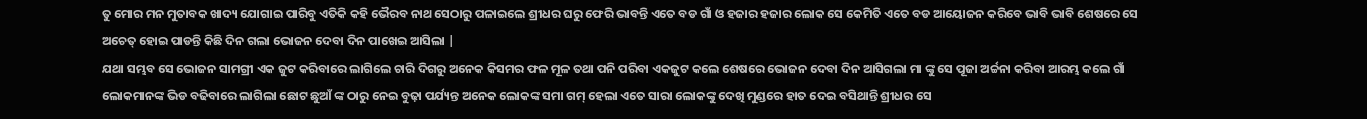ତୁ ମୋର ମନ ମୁତାବକ ଖାଦ୍ୟ ଯୋଗାଇ ପାରିବୁ ଏତିକି କହି ଭୈରବ ନାଥ ସେଠାରୁ ପଳାଇଲେ ଶ୍ରୀଧର ଘରୁ ଫେରି ଭାବନ୍ତି ଏତେ ବଡ ଗାଁ ଓ ହଜାର ହଜାର ଲୋକ ସେ କେମିତି ଏତେ ବଡ ଆୟୋଜନ କରିବେ ଭାବି ଭାବି ଶେଷରେ ସେ ଅଚେତ୍ ହୋଇ ପାଡନ୍ତି କିଛି ଦିନ ଗଲା ଭୋଜନ ଦେବା ଦିନ ପାଖେଇ ଆସିଲା |
ଯଥା ସମ୍ଭବ ସେ ଭୋଜନ ସାମଗ୍ରୀ ଏକ ଜୁଟ କରିବାରେ ଲାଗିଲେ ଚାରି ଦିଗରୁ ଅନେକ କିସମର ଫଳ ମୂଳ ତଥା ପନି ପରିବା ଏକଜୁଟ କଲେ ଶେଷରେ ଭୋଜନ ଦେବା ଦିନ ଆସିଗଲା ମା ଙ୍କୁ ସେ ପୂଜା ଅର୍ଚ୍ଚନା କରିବା ଆରମ୍ଭ କଲେ ଗାଁ ଲୋକମାନଙ୍କ ଭିଡ ବଢିବାରେ ଲାଗିଲା ଛୋଟ ଛୁଆଁ ଙ୍କ ଠାରୁ ନେଇ ବୁଢ଼ା ପର୍ଯ୍ୟନ୍ତ ଅନେକ ଲୋକଙ୍କ ସମା ଗମ୍ ହେଲା ଏତେ ସାରା ଲୋକଙ୍କୁ ଦେଖି ମୁଣ୍ଡରେ ହାତ ଦେଇ ବସିଥାନ୍ତି ଶ୍ରୀଧର ସେ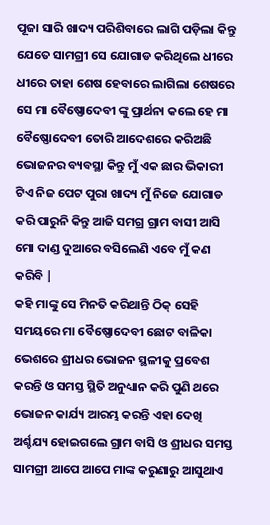ପୂଜା ସାରି ଖାଦ୍ୟ ପରିଶିବାରେ ଲାଗି ପଡ଼ିଲା କିନ୍ତୁ ଯେତେ ସାମଗ୍ରୀ ସେ ଯୋଗାଡ କରିଥିଲେ ଧୀରେ ଧୀରେ ତାହା ଶେଷ ହେବାରେ ଲାଗିଲା ଶେଷରେ ସେ ମା ବୈଷ୍ଣୋଦେବୀ ଙ୍କୁ ପ୍ରାର୍ଥନା କଲେ ହେ ମା ବୈଷ୍ଣୋଦେବୀ ତୋରି ଆଦେଶରେ କରିଅଛି ଭୋଜନର ବ୍ୟବସ୍ଥା କିନ୍ତୁ ମୁଁ ଏକ ଛାର ଭିକାରୀ ଟିଏ ନିଜ ପେଟ ପୁରା ଖାଦ୍ୟ ମୁଁ ନିଜେ ଯୋଗାଡ କରି ପାରୁନି କିନ୍ତୁ ଆଜି ସମଗ୍ର ଗ୍ରାମ ବାସୀ ଆସି ମୋ ଦାଣ୍ଡ ଦୁଆରେ ବସିଲେଣି ଏବେ ମୁଁ କଣ କରିବି |
କହି ମାଙ୍କୁ ସେ ମିନତି କରିଥାନ୍ତି ଠିକ୍ ସେହି ସମୟରେ ମା ବୈଷ୍ଣୋଦେବୀ ଛୋଟ ବାଳିକା ଭେଶରେ ଶ୍ରୀଧର ଭୋଜନ ସ୍ଥଳୀକୁ ପ୍ରବେଶ କରନ୍ତି ଓ ସମସ୍ତ ସ୍ଥିତି ଅନୁଧ୍ୟାନ କରି ପୁଣି ଥରେ ଭୋଜନ କାର୍ଯ୍ୟ ଆରମ୍ଭ କରନ୍ତି ଏହା ଦେଖି ଅର୍ଶ୍ଚଯ୍ୟ ହୋଇଗଲେ ଗ୍ରାମ ବାସି ଓ ଶ୍ରୀଧର ସମସ୍ତ ସାମଗ୍ରୀ ଆପେ ଆପେ ମାଙ୍କ କରୁଣାରୁ ଆସୁଥାଏ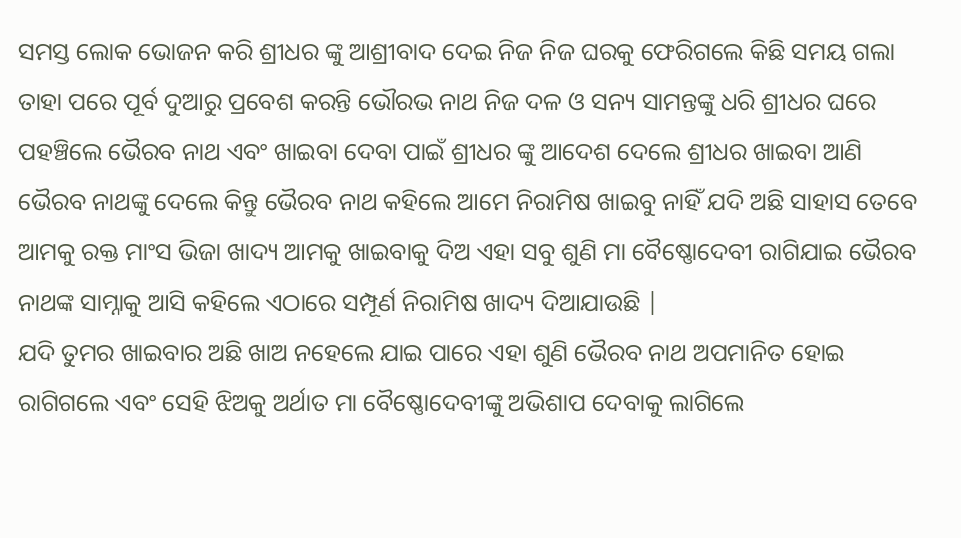ସମସ୍ତ ଲୋକ ଭୋଜନ କରି ଶ୍ରୀଧର ଙ୍କୁ ଆଶ୍ରୀବାଦ ଦେଇ ନିଜ ନିଜ ଘରକୁ ଫେରିଗଲେ କିଛି ସମୟ ଗଲା ତାହା ପରେ ପୂର୍ବ ଦୁଆରୁ ପ୍ରବେଶ କରନ୍ତି ଭୌରଭ ନାଥ ନିଜ ଦଳ ଓ ସନ୍ୟ ସାମନ୍ତଙ୍କୁ ଧରି ଶ୍ରୀଧର ଘରେ ପହଞ୍ଚିଲେ ଭୈରବ ନାଥ ଏବଂ ଖାଇବା ଦେବା ପାଇଁ ଶ୍ରୀଧର ଙ୍କୁ ଆଦେଶ ଦେଲେ ଶ୍ରୀଧର ଖାଇବା ଆଣି ଭୈରବ ନାଥଙ୍କୁ ଦେଲେ କିନ୍ତୁ ଭୈରବ ନାଥ କହିଲେ ଆମେ ନିରାମିଷ ଖାଇବୁ ନାହିଁ ଯଦି ଅଛି ସାହାସ ତେବେ ଆମକୁ ରକ୍ତ ମାଂସ ଭିଜା ଖାଦ୍ୟ ଆମକୁ ଖାଇବାକୁ ଦିଅ ଏହା ସବୁ ଶୁଣି ମା ବୈଷ୍ଣୋଦେବୀ ରାଗିଯାଇ ଭୈରବ ନାଥଙ୍କ ସାମ୍ନାକୁ ଆସି କହିଲେ ଏଠାରେ ସମ୍ପୂର୍ଣ ନିରାମିଷ ଖାଦ୍ୟ ଦିଆଯାଉଛି |
ଯଦି ତୁମର ଖାଇବାର ଅଛି ଖାଅ ନହେଲେ ଯାଇ ପାରେ ଏହା ଶୁଣି ଭୈରବ ନାଥ ଅପମାନିତ ହୋଇ ରାଗିଗଲେ ଏବଂ ସେହି ଝିଅକୁ ଅର୍ଥାତ ମା ବୈଷ୍ଣୋଦେବୀଙ୍କୁ ଅଭିଶାପ ଦେବାକୁ ଲାଗିଲେ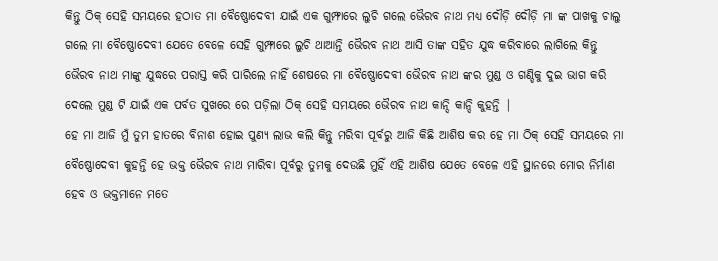କିନ୍ତୁ ଠିକ୍ ସେହି ସମୟରେ ହଠାତ ମା ବୈଷ୍ଣୋଦେବୀ ଯାଇଁ ଏକ ଗୁମ୍ଫାରେ ଲୁଚି ଗଲେ ଭୈରବ ନାଥ ମଧ୍ୟ ଦୌଡ଼ି ଦୌଡ଼ି ମା ଙ୍କ ପାଖକୁ ଚାଲୁ ଗଲେ ମା ବୈଷ୍ଣୋଦେବୀ ଯେତେ ବେଳେ ସେହି ଗୁମ୍ଫାରେ ଲୁଚି ଥାଆନ୍ତି ଭୈରବ ନାଥ ଆସି ତାଙ୍କ ସହିତ ଯୁଦ୍ଧ କରିବାରେ ଲାଗିଲେ କିନ୍ତୁ ଭୈରବ ନାଥ ମାଙ୍କୁ ଯୁଦ୍ଧରେ ପରାସ୍ତ କରି ପାରିଲେ ନାହିଁ ଶେଷରେ ମା ବୈଷ୍ଣୋଦେବୀ ଭୈରବ ନାଥ ଙ୍କର ମୁଣ୍ଡ ଓ ଗଣ୍ଡିକୁ ଦୁଇ ଭାଗ କରି ଦେଲେ ମୁଣ୍ଡ ଟି ଯାଇଁ ଏକ ପର୍ବତ ସୁଖରେ ରେ ପଡ଼ିଲା ଠିକ୍ ସେହି ସମୟରେ ଭୈରବ ନାଥ କାନ୍ଦି କାନ୍ଦି କୁହନ୍ତି |
ହେ ମା ଆଜି ମୁଁ ତୁମ ହାତରେ ବିନାଶ ହୋଇ ପୁଣ୍ୟ ଲାଭ କଲି କିନ୍ତୁ ମରିବା ପୂର୍ବରୁ ଆଜି କିଛି ଆଶିଷ କର ହେ ମା ଠିକ୍ ସେହି ସମୟରେ ମା ବୈଷ୍ଣୋଦେବୀ କୁହନ୍ତି ହେ ଭକ୍ତ ଭୈରବ ନାଥ ମାରିବା ପୂର୍ବରୁ ତୁମକୁ ଦେଉଛି ମୁହିଁ ଏହି ଆଶିଷ ଯେତେ ବେଳେ ଏହି ସ୍ଥାନରେ ମୋର ନିର୍ମାଣ ହେବ ଓ ଭକ୍ତମାନେ ମତେ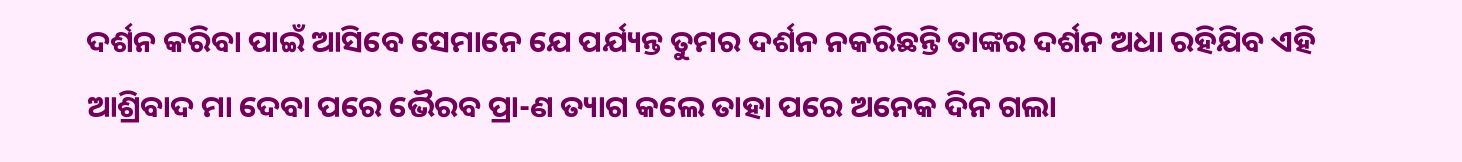ଦର୍ଶନ କରିବା ପାଇଁ ଆସିବେ ସେମାନେ ଯେ ପର୍ଯ୍ୟନ୍ତ ତୁମର ଦର୍ଶନ ନକରିଛନ୍ତି ତାଙ୍କର ଦର୍ଶନ ଅଧା ରହିଯିବ ଏହି ଆଶ୍ରିବାଦ ମା ଦେବା ପରେ ଭୈରବ ପ୍ରା-ଣ ତ୍ୟାଗ କଲେ ତାହା ପରେ ଅନେକ ଦିନ ଗଲା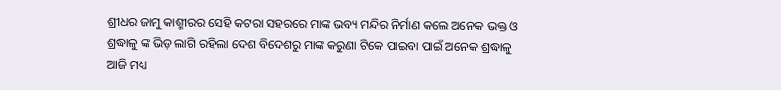ଶ୍ରୀଧର ଜାମୁ କାଶ୍ମୀରର ସେହି କଟରା ସହରରେ ମାଙ୍କ ଭବ୍ୟ ମନ୍ଦିର ନିର୍ମାଣ କଲେ ଅନେକ ଭକ୍ତ ଓ ଶ୍ରଦ୍ଧାଳୁ ଙ୍କ ଭିଡ଼ ଲାଗି ରହିଲା ଦେଶ ବିଦେଶରୁ ମାଙ୍କ କରୁଣା ଟିକେ ପାଇବା ପାଇଁ ଅନେକ ଶ୍ରଦ୍ଧାଳୁ ଆଜି ମଧ୍ୟ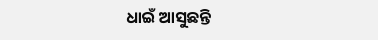ଧାଇଁ ଆସୁଛନ୍ତି